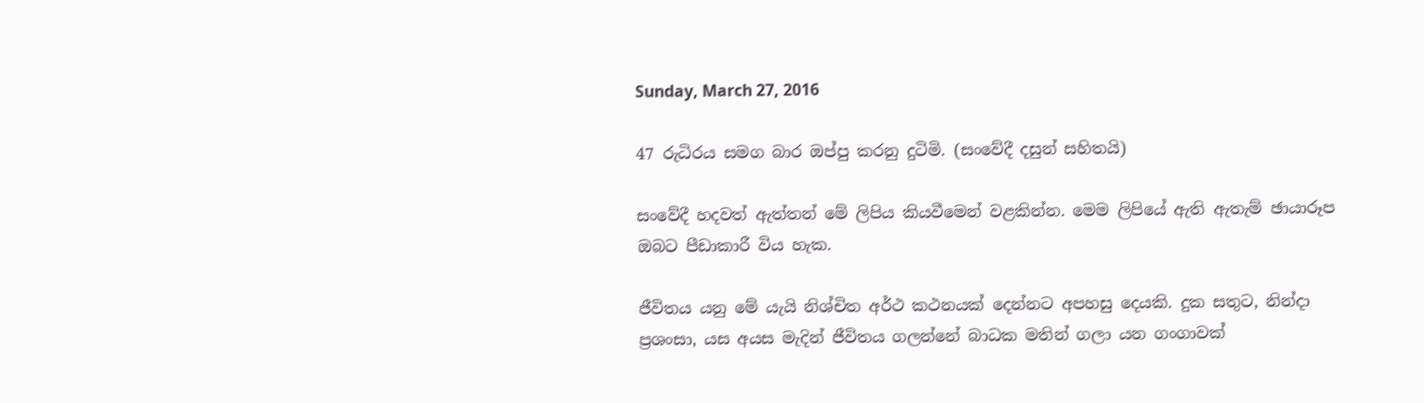Sunday, March 27, 2016

47 රුධිරය සමග බාර ඔප්පු කරනු දුටිමි. (සංවේදී දසුන් සහිතයි)

සංවේදී හදවත් ඇත්තන් මේ ලිපිය කියවීමෙන් වළකින්න. මෙම ලිපියේ ඇති ඇතැම් ඡායාරූප ඔබට පීඩාකාරී විය හැක.

ජීවිතය යනු මේ යැයි නිශ්චිත අර්ථ කථනයක් දෙන්නට අපහසු දෙයකි. දුක සතුට, නින්දා ප්‍රශංසා, යස අයස මැදින් ජීවිතය ගලන්නේ බාධක මතින් ගලා යන ගංගාවක්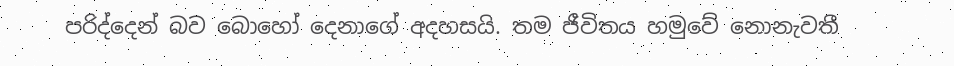පරිද්දෙන් බව බොහෝ දෙනාගේ අදහසයි. තම ජීවිතය හමුවේ නොනැවතී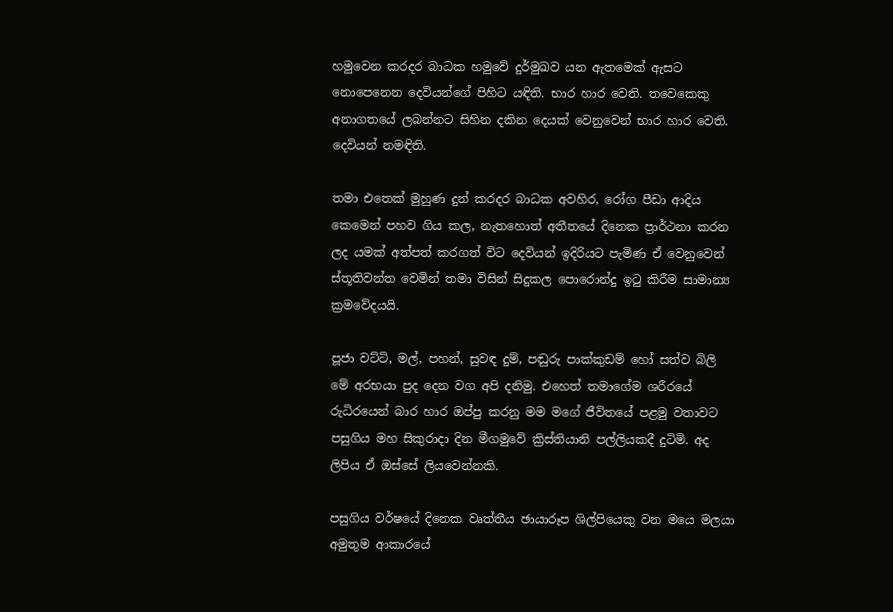හමුවෙන කරදර බාධක හමුවේ දුර්මුඛව යන ඇතමෙක් ඇසට නොපෙනෙන දෙවියන්ගේ පිහිට යඳිති. භාර හාර වෙති. තවෙකෙකු අනාගතයේ ලබන්නට සිහින දකින දෙයක් වෙනුවෙන් භාර හාර වෙති. දෙවියන් නමඳිති.

තමා එතෙක් මුහුණ දුන් කරදර බාධක අවහිර, රෝග පීඩා ආදිය කෙමෙන් පහව ගිය කල, නැතහොත් අතීතයේ දිනෙක ප්‍රාර්ථනා කරන ලද යමක් අත්පත් කරගත් විට දෙවියන් ඉදිරියට පැමිණ ඒ වෙනුවෙන් ස්තූතිවන්ත වෙමින් තමා විසින් සිදුකල පොරොන්දු ඉටු කිරීම සාමාන්‍ය ක්‍රමවේදයයි.

පූජා වට්ටි, මල්, පහන්, සුවඳ දුම්, පඬුරු පාක්කුඩම් හෝ සත්ව බිලි මේ අරභයා පුද දෙන වග අපි දනිමු. එහෙත් තමාගේම ශරීරයේ රුධිරයෙන් බාර හාර ඔප්පු කරනු මම මගේ ජීවිතයේ පළමු වතාවට පසුගිය මහ සිකුරාදා දින මීගමුවේ ක්‍රිස්තියානි පල්ලියකදී දුටිමි. අද ලිපිය ඒ ඔස්සේ ලියවෙන්නකි.

පසුගිය වර්ෂයේ දිනෙක වෘත්තීය ඡායාරූප ශිල්පියෙකු වන මයෙ මලයා අමුතුම ආකාරයේ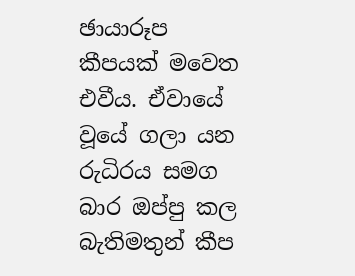ඡායාරූප කීපයක් මවෙත එවීය. ඒවායේ වූයේ ගලා යන රුධිරය සමග බාර ඔප්පු කල බැතිමතුන් කීප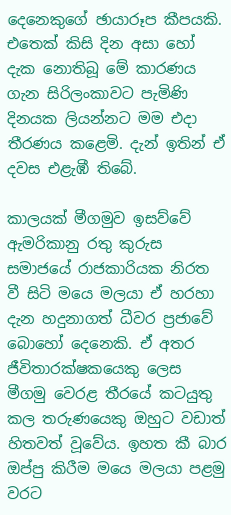දෙනෙකුගේ ඡායාරූප කීපයකි. එතෙක් කිසි දින අසා හෝ දැක නොතිබූ මේ කාරණය ගැන සිරිලංකාවට පැමිණි දිනයක ලියන්නට මම එදා තීරණය කළෙමි. දැන් ඉතින් ඒ දවස එළැඹී තිබේ.

කාලයක් මීගමුව ඉසව්වේ ඇමරිකානු රතු කුරුස සමාජයේ රාජකාරියක නිරත වී සිටි මයෙ මලයා ඒ හරහා දැන හදුනාගත් ධීවර ප්‍රජාවේ බොහෝ දෙනෙකි. ඒ අතර ජීවිතාරක්ෂකයෙකු ලෙස මීගමු වෙරළ තීරයේ කටයුතු කල තරුණයෙකු ඔහුට වඩාත් හිතවත් වූවේය. ඉහත කී බාර ඔප්පු කිරීම මයෙ මලයා පළමු වරට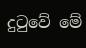දුටුවේ මේ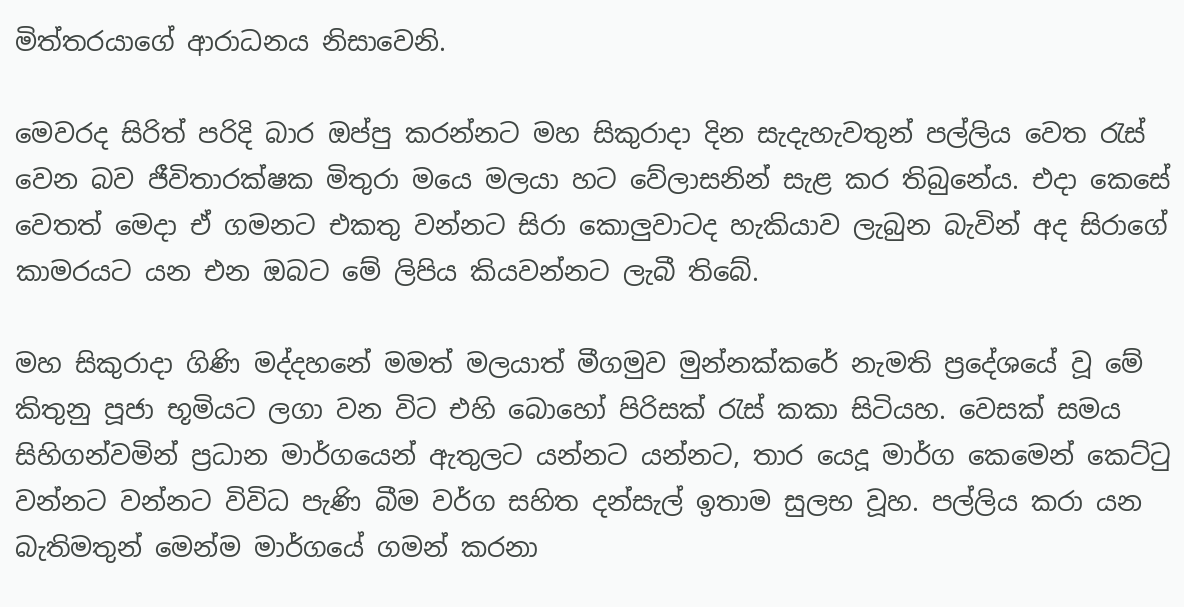මිත්තරයාගේ ආරාධනය නිසාවෙනි.

මෙවරද සිරිත් පරිදි බාර ඔප්පු කරන්නට මහ සිකුරාදා දින සැදැහැවතුන් පල්ලිය වෙත රැස් වෙන බව ජීවිතාරක්ෂක මිතුරා මයෙ මලයා හට වේලාසනින් සැළ කර තිබුනේය. එදා කෙසේ වෙතත් මෙදා ඒ ගමනට එකතු වන්නට සිරා කොලුවාටද හැකියාව ලැබුන බැවින් අද සිරාගේ කාමරයට යන එන ඔබට මේ ලිපිය කියවන්නට ලැබී තිබේ.

මහ සිකුරාදා ගිණි මද්දහනේ මමත් මලයාත් මීගමුව මුන්නක්කරේ නැමති ප්‍රදේශයේ වූ මේ කිතුනු පූජා භූමියට ලගා වන විට එහි බොහෝ පිරිසක් රැස් කකා සිටියහ. වෙසක් සමය සිහිගන්වමින් ප්‍රධාන මාර්ගයෙන් ඇතුලට යන්නට යන්නට, තාර යෙදූ මාර්ග කෙමෙන් කෙට්ටු වන්නට වන්නට විවිධ පැණි බීම වර්ග සහිත දන්සැල් ඉතාම සුලභ වූහ. පල්ලිය කරා යන බැතිමතුන් මෙන්ම මාර්ගයේ ගමන් කරනා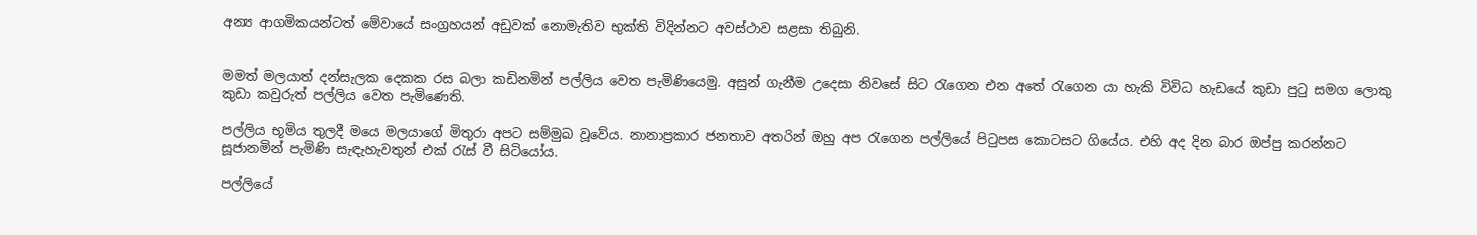අන්‍ය ආගමිකයන්ටත් මේවායේ සංග්‍රහයන් අඩුවක් නොමැතිව භුක්ති විදින්නට අවස්ථාව සළසා තිබුනි.


මමත් මලයාත් දන්සැලක දෙකක රස බලා කඩිනමින් පල්ලිය වෙත පැමිණියෙමු. අසුන් ගැනීම උදෙසා නිවසේ සිට රැගෙන එන අතේ රැගෙන යා හැකි විවිධ හැඩයේ කුඩා පුටු සමග ලොකු කුඩා කවුරුත් පල්ලිය වෙත පැමිණෙති.

පල්ලිය භූමිය තුලදී මයෙ මලයාගේ මිතුරා අපට සම්මුඛ වූවේය. නානාප්‍රකාර ජනතාව අතරින් ඔහු අප රැගෙන පල්ලියේ පිටුපස කොටසට ගියේය. එහි අද දින බාර ඔප්පු කරන්නට සූජානමින් පැමිණි සැඳැහැවතුන් එක් රැස් වී සිටියෝය.

පල්ලියේ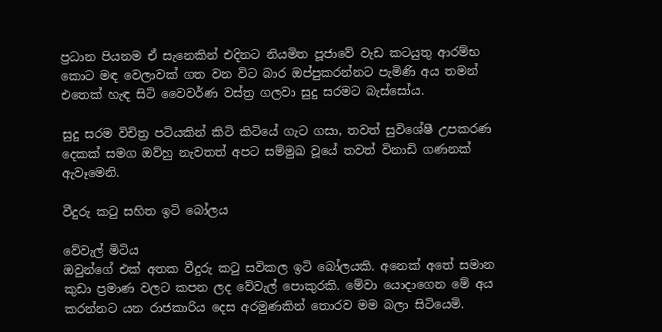ප්‍රධාන පියනම ඒ සැනෙකින් එදිනට නියමිත පූජාවේ වැඩ කටයුතු ආරම්භ කොට මඳ වෙලාවක් ගත වන විට බාර ඔප්පුකරන්නට පැමිණි අය තමන් එතෙක් හැඳ සිටි වෛවර්ණ වස්ත්‍ර ගලවා සුදු සරමට බැස්සෝය.

සුදු සරම විචිත්‍ර පටියකින් කිටි කිටියේ ගැට ගසා, තවත් සුවිශේෂී උපකරණ දෙකක් සමග ඔව්හු නැවතත් අපට සම්මුඛ වූයේ තවත් විනාඩි ගණනක් ඇවෑමෙනි.

වීදුරු කටු සහිත ඉටි බෝලය

වේවැල් මිටිය
ඔවුන්ගේ එක් අතක වීදුරු කටු සවිකල ඉටි බෝලයකි. අනෙක් අතේ සමාන කුඩා ප්‍රමාණ වලට කපන ලද වේවැල් පොකුරකි. මේවා යොදාගෙන මේ අය කරන්නට යන රාජකාරිය දෙස අරමුණකින් තොරව මම බලා සිටියෙමි.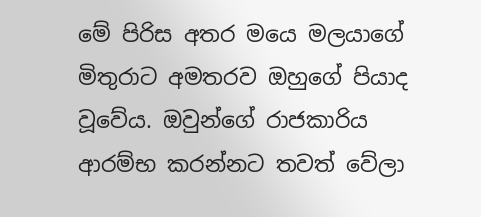මේ පිරිස අතර මයෙ මලයාගේ මිතුරාට අමතරව ඔහුගේ පියාද වූවේය. ඔවුන්ගේ රාජකාරිය ආරම්භ කරන්නට තවත් වේලා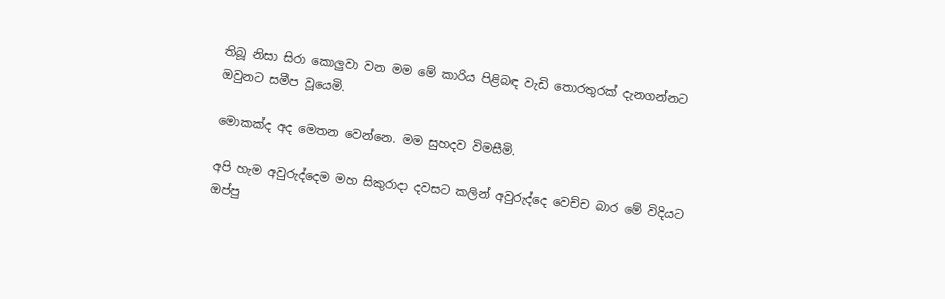තිබූ නිසා සිරා කොලුවා වන මම මේ කාරිය පිළිබඳ වැඩි තොරතුරක් දැනගන්නට ඔවුනට සමීප වූයෙමි.

මොකක්ද අද මෙතන වෙන්නෙ. මම සුහදව විමසීමි.

අපි හැම අවුරුද්දෙම මහ සිකුරාදා දවසට කලින් අවුරුද්දෙ වෙච්ච බාර මේ විදියට ඔප්පු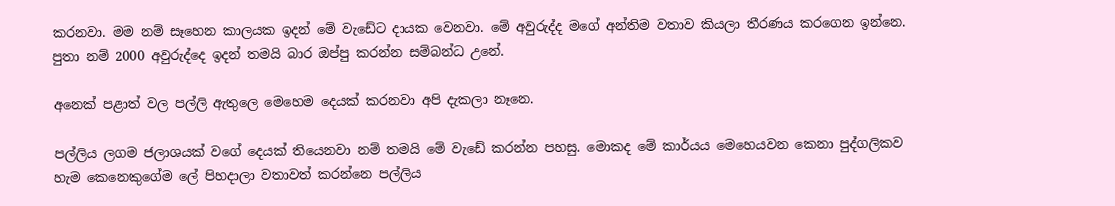කරනවා. මම නම් සෑහෙන කාලයක ඉදන් මේ වැඩේට දායක වෙනවා. මේ අවුරුද්ද මගේ අන්තිම වතාව කියලා තීරණය කරගෙන ඉන්නෙ.  පුතා නම් 2000 අවුරුද්දෙ ඉදන් තමයි බාර ඔප්පු කරන්න සම්බන්ධ උනේ.

අනෙක් පළාත් වල පල්ලි ඇතුලෙ මෙහෙම දෙයක් කරනවා අපි දැකලා නෑනෙ.

පල්ලිය ලගම ජලාශයක් වගේ දෙයක් තියෙනවා නම් තමයි මේ වැඩේ කරන්න පහසු. මොකද මේ කාර්යය මෙහෙයවන කෙනා පුද්ගලිකව හැම කෙනෙකුගේම ලේ පිහදාලා වතාවත් කරන්නෙ පල්ලිය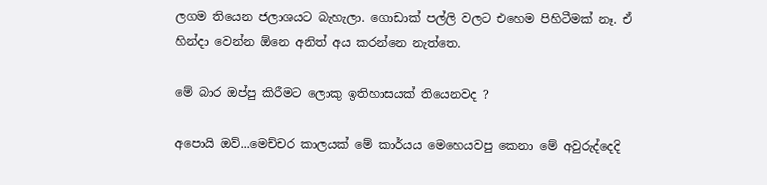ලගම තියෙන ජලාශයට බැහැලා. ගොඩාක් පල්ලි වලට එහෙම පිහිටීමක් නෑ. ඒ හින්දා වෙන්න ඕනෙ අනිත් අය කරන්නෙ නැත්තෙ.

මේ බාර ඔප්පු කිරීමට ලොකු ඉතිහාසයක් තියෙනවද ?

අපොයි ඔව්...මෙච්චර කාලයක් මේ කාර්යය මෙහෙයවපු කෙනා මේ අවුරුද්දෙදි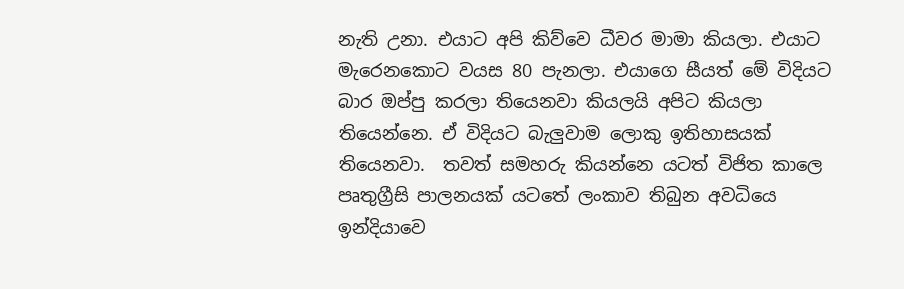නැති උනා. එයාට අපි කිව්වෙ ධීවර මාමා කියලා. එයාට මැරෙනකොට වයස 80 පැනලා. එයාගෙ සීයත් මේ විදියට බාර ඔප්පු කරලා තියෙනවා කියලයි අපිට කියලා තියෙන්නෙ. ඒ විදියට බැලුවාම ලොකු ඉතිහාසයක් තියෙනවා.  තවත් සමහරු කියන්නෙ යටත් විජිත කාලෙ පෘතුග්‍රීසි පාලනයක් යටතේ ලංකාව තිබුන අවධියෙ ඉන්දියාවෙ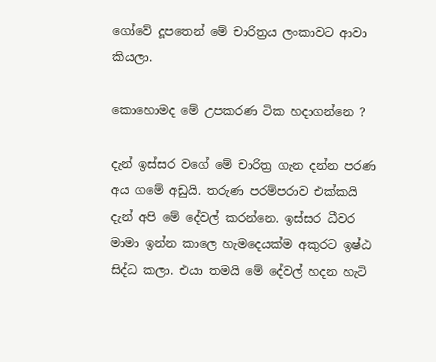ගෝවේ දූපතෙන් මේ චාරිත්‍රය ලංකාවට ආවා කියලා.

කොහොමද මේ උපකරණ ටික හදාගන්නෙ ?

දැන් ඉස්සර වගේ මේ චාරිත්‍ර ගැන දන්න පරණ අය ගමේ අඩුයි. තරුණ පරම්පරාව එක්කයි දැන් අපි මේ දේවල් කරන්නෙ. ඉස්සර ධීවර මාමා ඉන්න කාලෙ හැමදෙයක්ම අකුරට ඉෂ්ඨ සිද්ධ කලා. එයා තමයි මේ දේවල් හදන හැටි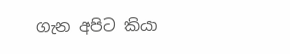ගැන අපිට කියා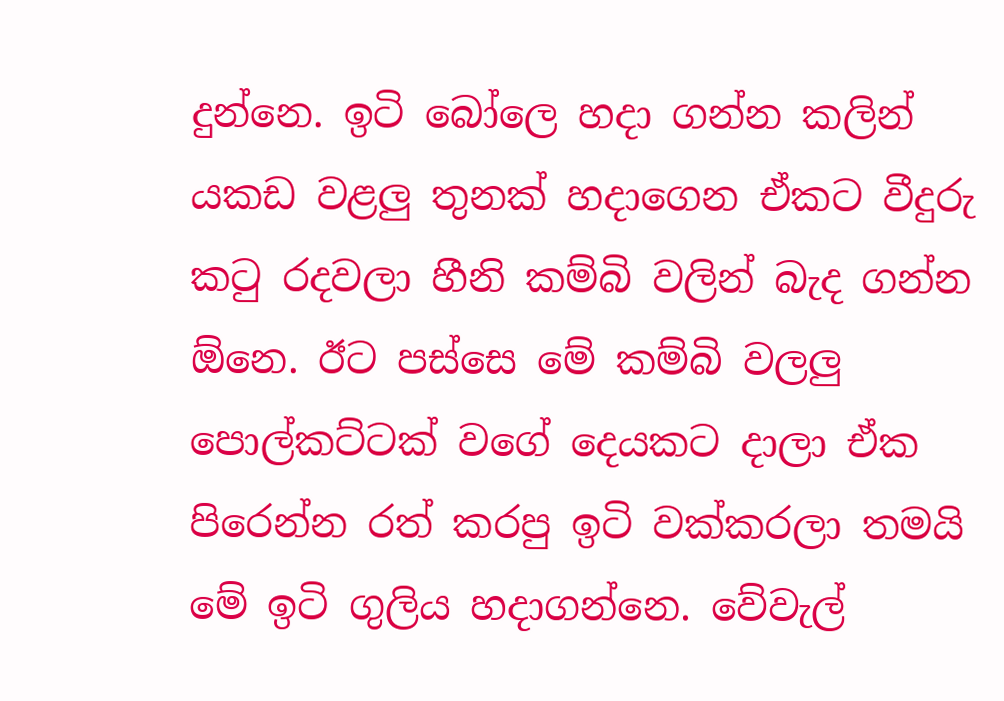දුන්නෙ. ඉටි බෝලෙ හදා ගන්න කලින් යකඩ වළලු තුනක් හදාගෙන ඒකට වීදුරු කටු රදවලා හීනි කම්බි වලින් බැද ගන්න ඕනෙ. ඊට පස්සෙ මේ කම්බි වලලු පොල්කට්ටක් වගේ දෙයකට දාලා ඒක පිරෙන්න රත් කරපු ඉටි වක්කරලා තමයි මේ ඉටි ගුලිය හදාගන්නෙ. වේවැල්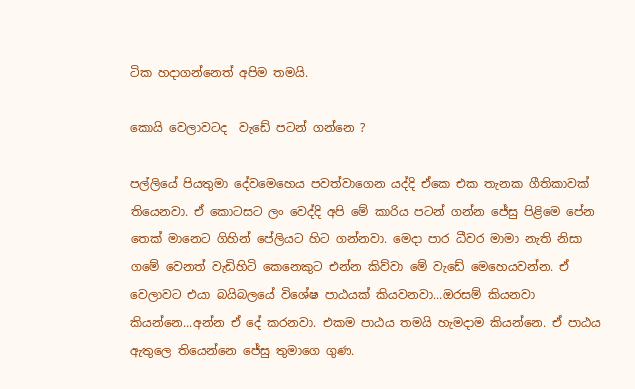ටික හදාගන්නෙත් අපිම තමයි.

කොයි වෙලාවටද  වැඩේ පටන් ගන්නෙ ?

පල්ලියේ පියතුමා දේවමෙහෙය පවත්වාගෙන යද්දි ඒකෙ එක තැනක ගීතිකාවක්  තියෙනවා. ඒ කොටසට ලං වෙද්දි අපි මේ කාරිය පටන් ගන්න ජේසු පිළිමෙ පේන තෙක් මානෙට ගිහින් පේලියට හිට ගන්නවා. මෙදා පාර ධීවර මාමා නැති නිසා ගමේ වෙනත් වැඩිහිටි කෙනෙකුට එන්න කිව්වා මේ වැඩේ මෙහෙයවන්න. ඒ වෙලාවට එයා බයිබලයේ විශේෂ පාඨයක් කියවනවා...ඔරසම් කියනවා කියන්නෙ...අන්න ඒ දේ කරනවා. එකම පාඨය තමයි හැමදාම කියන්නෙ. ඒ පාඨය ඇතුලෙ තියෙන්නෙ ජේසු තුමාගෙ ගුණ.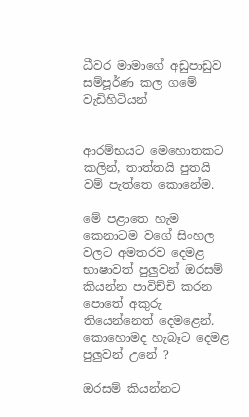ධීවර මාමාගේ අඩුපාඩුව සම්පූර්ණ කල ගමේ වැඩිහිටියන්


ආරම්භයට මෙහොතකට කලින්, තාත්තයි පුතයි වම් පැත්තෙ කොනේම.

මේ පළාතෙ හැම කෙනාටම වගේ සිංහල වලට අමතරව දෙමළ භාෂාවත් පුලුවන් ඔරසම් කියන්න පාවිච්චි කරන පොතේ අකුරු තියෙන්නෙත් දෙමළෙන්. කොහොමද හැබෑට දෙමළ පුලුවන් උනේ ?

ඔරසම් කියන්නට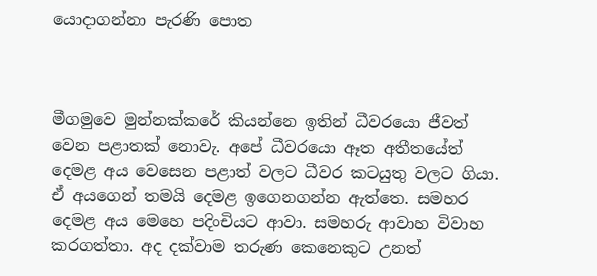යොදාගන්නා පැරණි පොත



මීගමුවෙ මුන්නක්කරේ කියන්නෙ ඉතින් ධීවරයො ජීවත් වෙන පළාතක් නොවැ. අපේ ධීවරයො ඈත අතීතයේත් දෙමළ අය වෙසෙන පළාත් වලට ධීවර කටයුතු වලට ගියා. ඒ අයගෙන් තමයි දෙමළ ඉගෙනගන්න ඇත්තෙ. සමහර දෙමළ අය මෙහෙ පදිංචියට ආවා. සමහරු ආවාහ විවාහ කරගත්තා. අද දක්වාම තරුණ කෙනෙකුට උනත්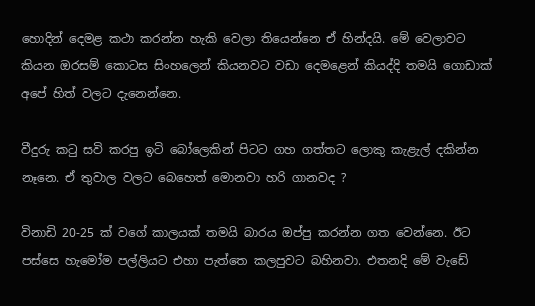හොදින් දෙමළ කථා කරන්න හැකි වෙලා තියෙන්නෙ ඒ හින්දයි. මේ වෙලාවට කියන ඔරසම් කොටස සිංහලෙන් කියනවට වඩා දෙමළෙන් කියද්දි තමයි ගොඩාක් අපේ හිත් වලට දැනෙන්නෙ.

වීදුරු කටු සවි කරපු ඉටි බෝලෙකින් පිටට ගහ ගත්තට ලොකු කැළැල් දකින්න නෑනෙ. ඒ තුවාල වලට බෙහෙත් මොනවා හරි ගානවද ?

විනාඩි 20-25 ක් වගේ කාලයක් තමයි බාරය ඔප්පු කරන්න ගත වෙන්නෙ. ඊට පස්සෙ හැමෝම පල්ලියට එහා පැත්තෙ කලපුවට බහිනවා. එතනදි මේ වැඩේ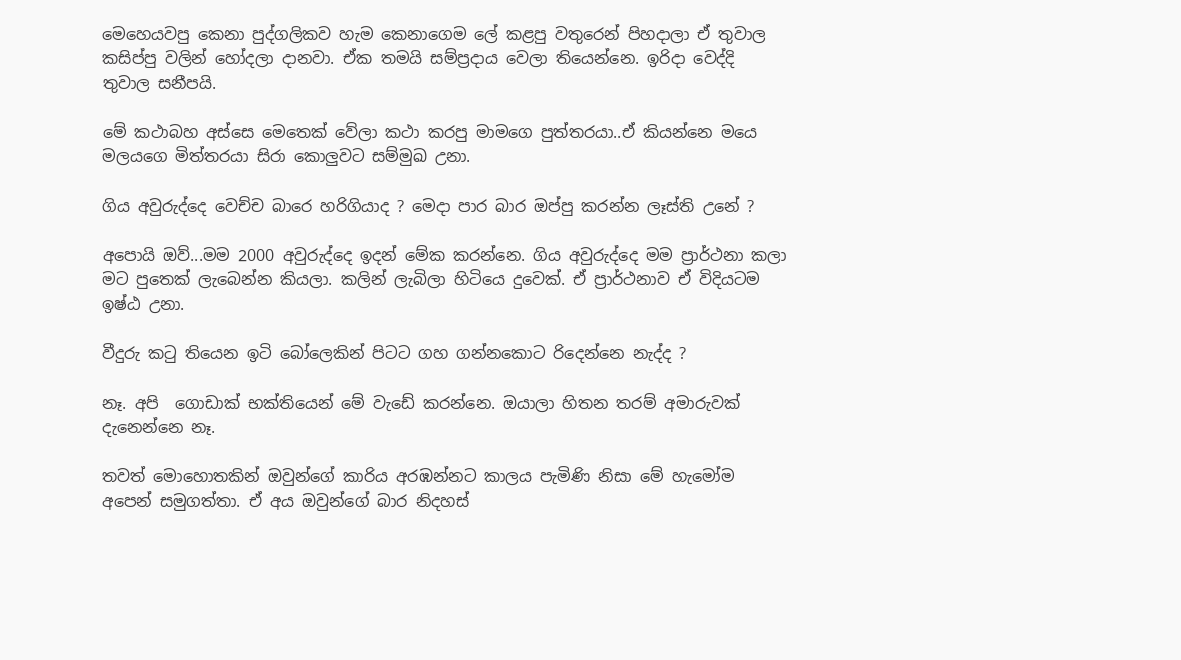මෙහෙයවපු කෙනා පුද්ගලිකව හැම කෙනාගෙම ලේ කළපු වතුරෙන් පිහදාලා ඒ තුවාල කසිප්පු වලින් හෝදලා දානවා. ඒක තමයි සම්ප්‍රදාය වෙලා තියෙන්නෙ. ඉරිදා වෙද්දි තුවාල සනීපයි.

මේ කථාබහ අස්සෙ මෙතෙක් වේලා කථා කරපු මාමගෙ පුත්තරයා..ඒ කියන්නෙ මයෙ මලයගෙ මිත්තරයා සිරා කොලුවට සම්මුඛ උනා.

ගිය අවුරුද්දෙ වෙච්ච බාරෙ හරිගියාද ? මෙදා පාර බාර ඔප්පු කරන්න ලෑස්ති උනේ ?

අපොයි ඔව්...මම 2000 අවුරුද්දෙ ඉදන් මේක කරන්නෙ. ගිය අවුරුද්දෙ මම ප්‍රාර්ථනා කලා මට පුතෙක් ලැබෙන්න කියලා. කලින් ලැබිලා හිටියෙ දුවෙක්. ඒ ප්‍රාර්ථනාව ඒ විදියටම ඉෂ්ඨ උනා.

වීදුරු කටු තියෙන ඉටි බෝලෙකින් පිටට ගහ ගන්නකොට රිදෙන්නෙ නැද්ද ?

නෑ. අපි  ගොඩාක් භක්තියෙන් මේ වැඩේ කරන්නෙ. ඔයාලා හිතන තරම් අමාරුවක් දැනෙන්නෙ නෑ.

තවත් මොහොතකින් ඔවුන්ගේ කාරිය අරඹන්නට කාලය පැමිණි නිසා මේ හැමෝම අපෙන් සමුගත්තා. ඒ අය ඔවුන්ගේ බාර නිදහස්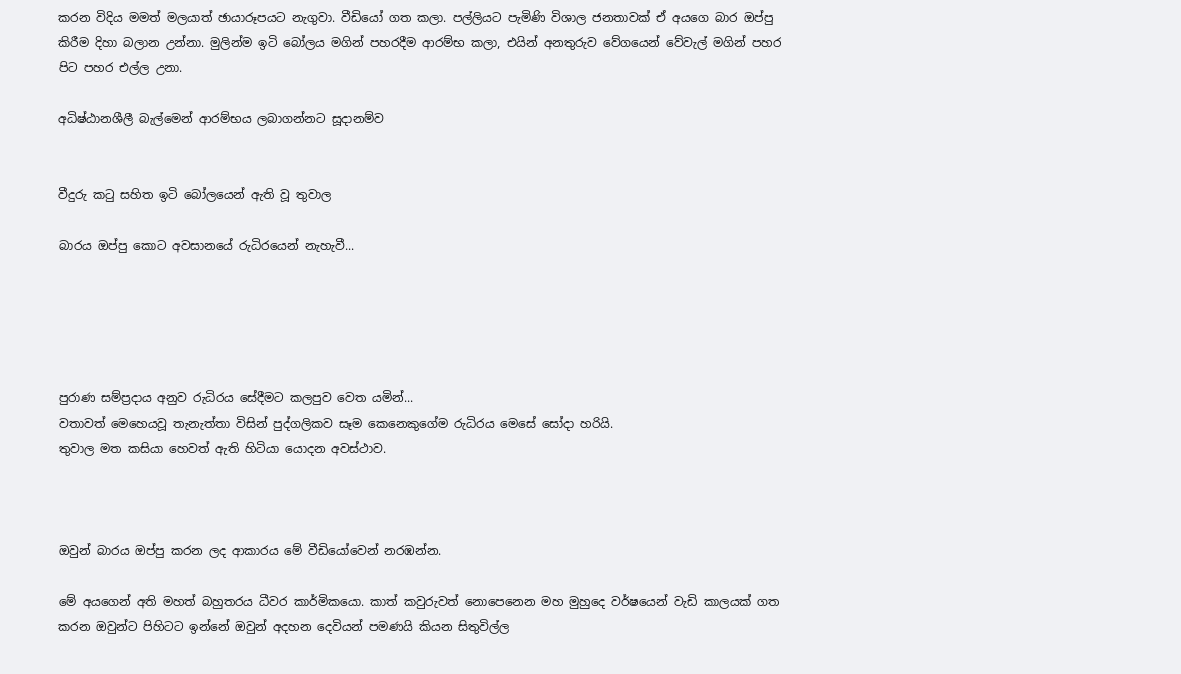කරන විදිය මමත් මලයාත් ඡායාරූපයට නැගුවා. වීඩියෝ ගත කලා. පල්ලියට පැමිණි විශාල ජනතාවක් ඒ අයගෙ බාර ඔප්පු කිරීම දිහා බලාන උන්නා. මුලින්ම ඉටි බෝලය මගින් පහරදීම ආරම්භ කලා, එයින් අනතුරුව වේගයෙන් වේවැල් මගින් පහර පිට පහර එල්ල උනා.

අධිෂ්ඨානශීලී බැල්මෙන් ආරම්භය ලබාගන්නට සූදානම්ව


වීදුරු කටු සහිත ඉටි බෝලයෙන් ඇති වූ තුවාල

බාරය ඔප්පු කොට අවසානයේ රුධිරයෙන් නැහැවී...





පුරාණ සම්ප්‍රදාය අනුව රුධිරය සේදීමට කලපුව වෙත යමින්...
වතාවත් මෙහෙයවූ තැනැත්තා විසින් පුද්ගලිකව සෑම කෙනෙකුගේම රුධිරය මෙසේ සෝදා හරියි.
තුවාල මත කසියා හෙවත් ඇති හිටියා යොදන අවස්ථාව.



ඔවුන් බාරය ඔප්පු කරන ලද ආකාරය මේ වීඩියෝවෙන් නරඹන්න.

මේ අයගෙන් අති මහත් බහුතරය ධීවර කාර්මිකයො. කාත් කවුරුවත් නොපෙනෙන මහ මුහුදෙ වර්ෂයෙන් වැඩි කාලයක් ගත කරන ඔවුන්ට පිහිටට ඉන්නේ ඔවුන් අදහන දෙවියන් පමණයි කියන සිතුවිල්ල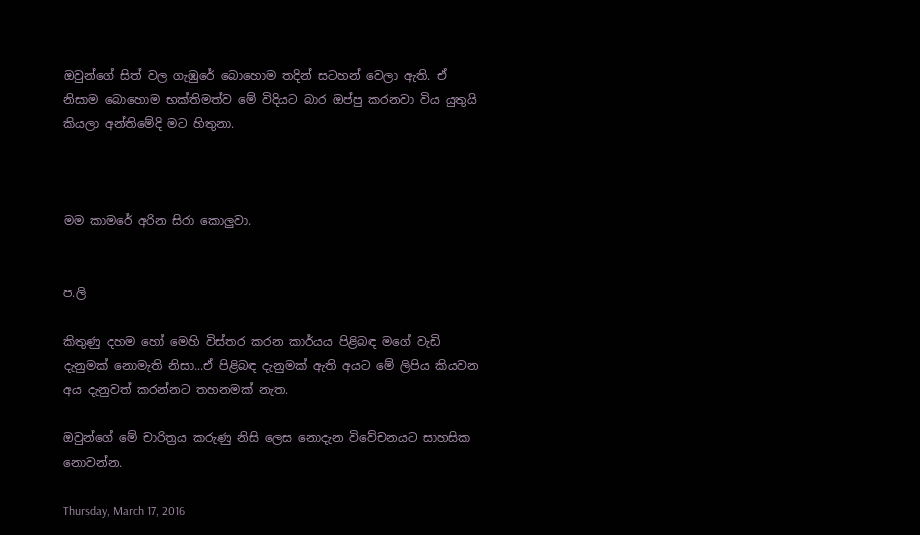ඔවුන්ගේ සිත් වල ගැඹුරේ බොහොම තදින් සටහන් වෙලා ඇති. ඒ නිසාම බොහොම භක්තිමත්ව මේ විදියට බාර ඔප්පු කරනවා විය යුතුයි කියලා අන්තිමේදි මට හිතුනා.



මම කාමරේ අරින සිරා කොලුවා.


ප.ලි

කිතුණු දහම හෝ මෙහි විස්තර කරන කාර්යය පිළිබඳ මගේ වැඩි දැනුමක් නොමැති නිසා...ඒ පිළිබඳ දැනුමක් ඇති අයට මේ ලිපිය කියවන අය දැනුවත් කරන්නට තහනමක් නැත.

ඔවුන්ගේ මේ චාරිත්‍රය කරුණු නිසි ලෙස නොදැන විවේචනයට සාහසික නොවන්න.

Thursday, March 17, 2016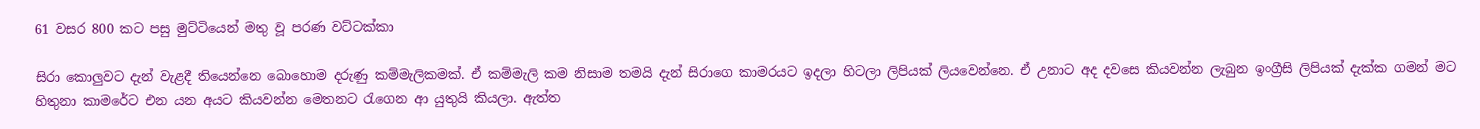61 වසර 800 කට පසු මුට්ටියෙන් මතු වූ පරණ වට්ටක්කා

සිරා කොලුවට දැන් වැළදී තියෙන්නෙ බොහොම දරුණු කම්මැලිකමක්. ඒ කම්මැලි කම නිසාම තමයි දැන් සිරාගෙ කාමරයට ඉදලා හිටලා ලිපියක් ලියවෙන්නෙ. ඒ උනාට අද දවසෙ කියවන්න ලැබුන ඉංග්‍රීසි ලිපියක් දැක්ක ගමන් මට හිතුනා කාමරේට එන යන අයට කියවන්න මෙතනට රැගෙන ආ යුතුයි කියලා. ඇත්ත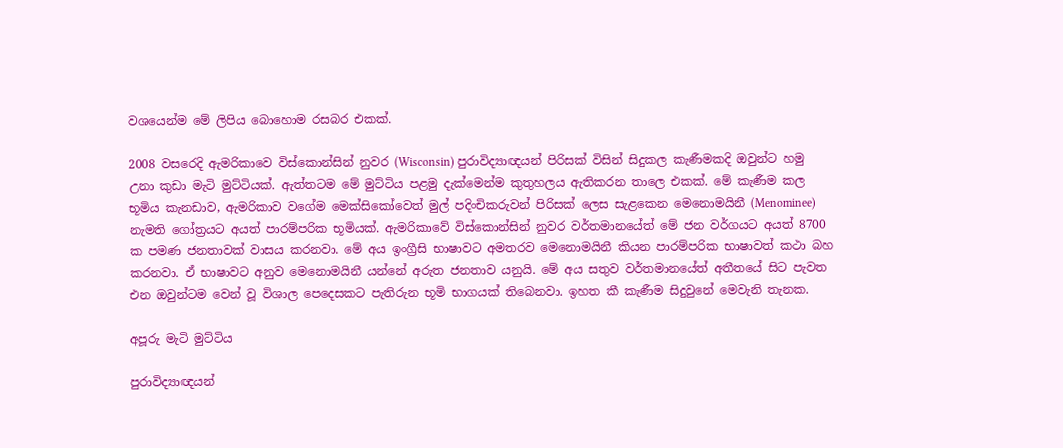වශයෙන්ම මේ ලිපිය බොහොම රසබර එකක්.

2008 වසරෙදි ඇමරිකාවෙ විස්කොන්සින් නුවර (Wisconsin) පුරාවිද්‍යාඥයන් පිරිසක් විසින් සිදුකල කැණීමකදි ඔවුන්ට හමු උනා කුඩා මැටි මුට්ටියක්. ඇත්තටම මේ මුට්ටිය පළමු දැක්මෙන්ම කුතුහලය ඇතිකරන තාලෙ එකක්. මේ කැණීම කල භූමිය කැනඩාව, ඇමරිකාව වගේම මෙක්සිකෝවෙත් මුල් පදිංචිකරුවන් පිරිසක් ලෙස සැළකෙන මෙනොමයිනී (Menominee) නැමති ගෝත්‍රයට අයත් පාරම්පරික භූමියක්. ඇමරිකාවේ විස්කොන්සින් නුවර වර්තමානයේත් මේ ජන වර්ගයට අයත් 8700 ක පමණ ජනතාවක් වාසය කරනවා. මේ අය ඉංග්‍රීසි භාෂාවට අමතරව මෙනොමයිනී කියන පාරම්පරික භාෂාවත් කථා බහ කරනවා. ඒ භාෂාවට අනුව මෙනොමයිනී යන්නේ අරුත ජනතාව යනුයි. මේ අය සතුව වර්තමානයේත් අතීතයේ සිට පැවත එන ඔවුන්ටම වෙන් වූ විශාල පෙදෙසකට පැතිරුන භූමි භාගයක් තිබෙනවා. ඉහත කී කැණීම සිදුවුනේ මෙවැනි තැනක.

අපූරු මැටි මුට්ටිය

පුරාවිද්‍යාඥයන්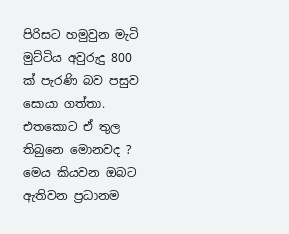පිරිසට හමුවුන මැටි මුට්ටිය අවුරුදු 800 ක් පැරණි බව පසුව සොයා ගත්තා. එතකොට ඒ තුල තිබුනෙ මොනවද ? මෙය කියවන ඔබට ඇතිවන ප්‍රධානම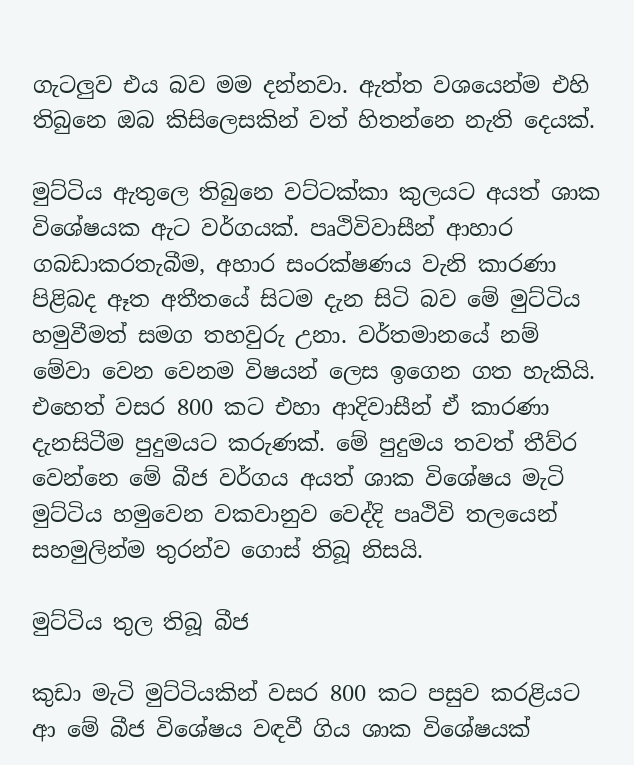ගැටලුව එය බව මම දන්නවා. ඇත්ත වශයෙන්ම එහි තිබුනෙ ඔබ කිසිලෙසකින් වත් හිතන්නෙ නැති දෙයක්.

මුට්ටිය ඇතුලෙ තිබුනෙ වට්ටක්කා කුලයට අයත් ශාක විශේෂයක ඇට වර්ගයක්. පෘථිවිවාසීන් ආහාර ගබඩාකරතැබීම, අහාර සංරක්ෂණය වැනි කාරණා පිළිබද ඈත අතීතයේ සිටම දැන සිටි බව මේ මුට්ටිය හමුවීමත් සමග තහවුරු උනා. වර්තමානයේ නම් මේවා වෙන වෙනම විෂයන් ලෙස ඉගෙන ගත හැකියි. එහෙත් වසර 800 කට එහා ආදිවාසීන් ඒ කාරණා දැනසිටීම පුදුමයට කරුණක්. මේ පුදුමය තවත් තීව්ර වෙන්නෙ මේ බීජ වර්ගය අයත් ශාක විශේෂය මැටි මුට්ටිය හමුවෙන වකවානුව වෙද්දි පෘථිවි තලයෙන් සහමුලින්ම තුරන්ව ගොස් තිබූ නිසයි.

මුට්ටිය තුල තිබූ බීජ

කුඩා මැටි මුට්ටියකින් වසර 800 කට පසුව කරළියට ආ මේ බීජ විශේෂය වඳවී ගිය ශාක විශේෂයක්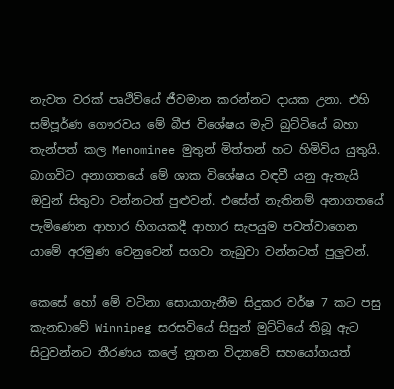නැවත වරක් පෘථිවියේ ජීවමාන කරන්නට දායක උනා. එහි සම්පූර්ණ ගෞරවය මේ බීජ විශේෂය මැටි බුට්ටියේ බහා තැන්පත් කල Menominee මුතුන් මිත්තන් හට හිමිවිය යුතුයි. බාගවිට අනාගතයේ මේ ශාක විශේෂය වඳවී යනු ඇතැයි ඔවුන් සිතුවා වන්නටත් පුළුවන්. එසේත් නැතිනම් අනාගතයේ පැමිණෙන ආහාර හිගයකදී ආහාර සැපයුම පවත්වාගෙන යාමේ අරමුණ වෙනුවෙන් සගවා තැබුවා වන්නටත් පුලුවන්.

කෙසේ හෝ මේ වටිනා සොයාගැනීම සිදුකර වර්ෂ 7 කට පසු කැනඩාවේ Winnipeg සරසවියේ සිසුන් මුට්ටියේ තිබූ ඇට සිටුවන්නට තීරණය කලේ නූතන විද්‍යාවේ සහයෝගයත්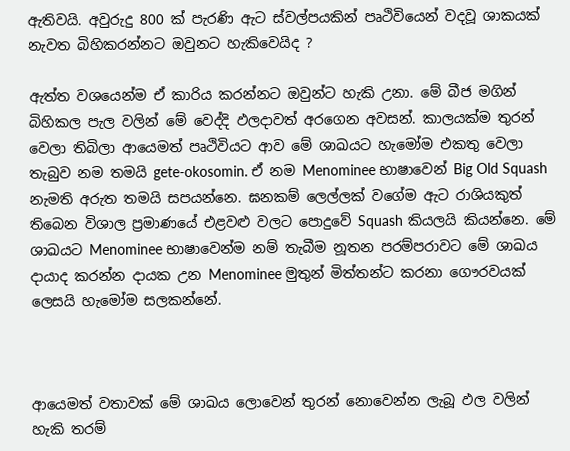ඇතිවයි. අවුරුදු 800 ක් පැරණි ඇට ස්වල්පයකින් පෘථිවියෙන් වදවූ ශාකයක් නැවත බිහිකරන්නට ඔවුනට හැකිවෙයිද ?

ඇත්ත වශයෙන්ම ඒ කාරිය කරන්නට ඔවුන්ට හැකි උනා. මේ බීජ මගින් බිහිකල පැල වලින් මේ වෙද්දි ඵලදාවත් අරගෙන අවසන්. කාලයක්ම තුරන් වෙලා තිබිලා ආයෙමත් පෘථිවියට ආව මේ ශාඛයට හැමෝම එකතු වෙලා තැබුව නම තමයි gete-okosomin. ඒ නම Menominee භාෂාවෙන් Big Old Squash නැමති අරුත තමයි සපයන්නෙ. ඝනකම් ලෙල්ලක් වගේම ඇට රාශියකුත් තිබෙන විශාල ප්‍රමාණයේ එළවළු වලට පොදුවේ Squash කියලයි කියන්නෙ. මේ ශාඛයට Menominee භාෂාවෙන්ම නම් තැබීම නූතන පරම්පරාවට මේ ශාඛය දායාද කරන්න දායක උන Menominee මුතුන් මිත්තන්ට කරනා ගෞරවයක් ලෙසයි හැමෝම සලකන්නේ.



ආයෙමත් වතාවක් මේ ශාඛය ලොවෙන් තුරන් නොවෙන්න ලැබූ ඵල වලින් හැකි තරම්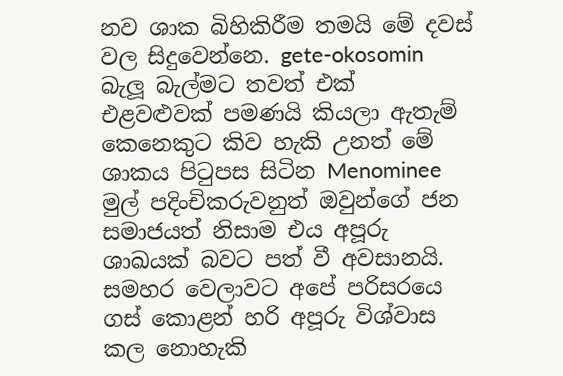නව ශාක බිහිකිරීම තමයි මේ දවස් වල සිදුවෙන්නෙ. gete-okosomin බැලූ බැල්මට තවත් එක් එළවළුවක් පමණයි කියලා ඇතැම් කෙනෙකුට කිව හැකි උනත් මේ ශාකය පිටුපස සිටින Menominee මුල් පදිංචිකරුවනුත් ඔවුන්ගේ ජන සමාජයත් නිසාම එය අපූරු ශාඛයක් බවට පත් වී අවසානයි. සමහර වෙලාවට අපේ පරිසරයෙ ගස් කොළන් හරි අපූරු විශ්වාස කල නොහැකි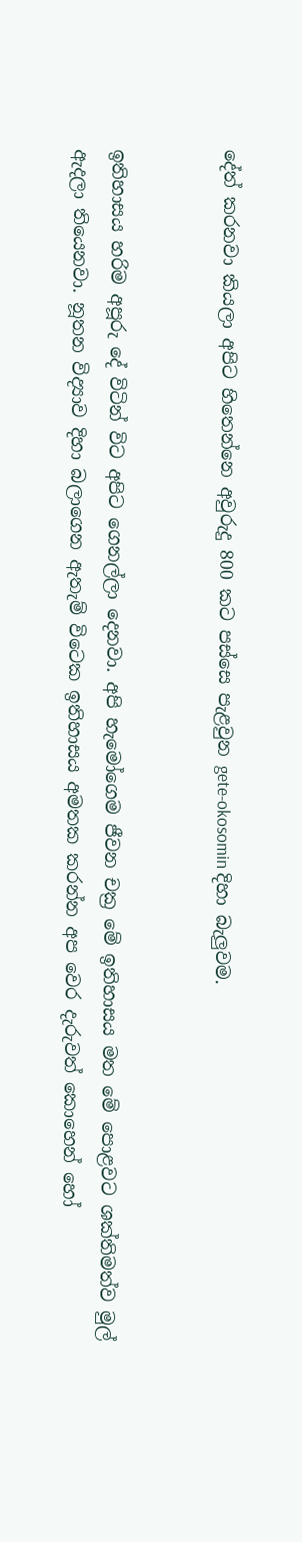දේත් කරනවා කියලා අපිට හිතෙන්නෙ අවුරුදු 800 කට පස්සෙ පැළවුන gete-okosomin දිහා බැලුවම.


ඉතිහාසය හරිම අපූරු දේ විටින් විට අපිට ගෙනල්ලා දෙනවා. අපි හැමෝගෙම ජීවන චක්‍ර මේ ඉතිහාසය මත මේ පොළවට ශක්තිමත්ව මුල් ඇදලා තියෙනවා. නූතන විද්‍යාව දිහා බලාගෙන ඇතැම් විටෙක ඉතිහාසය අමතක කරන්න අප වෙර දැරුවත් කොහෙන් හෝ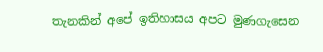තැනකින් අපේ ඉතිහාසය අපට මුණගැසෙන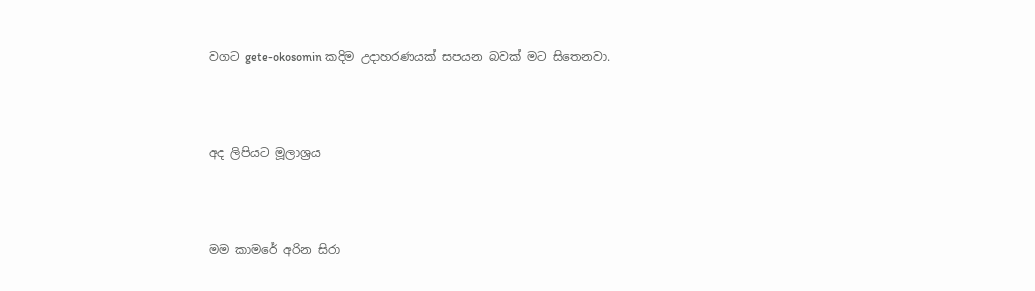වගට gete-okosomin කදිම උදාහරණයක් සපයන බවක් මට සිතෙනවා.



අද ලිපියට මූලාශ්‍රය



මම කාමරේ අරින සිරා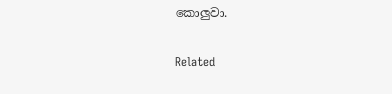කොලුවා.

Related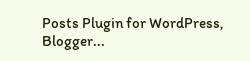Posts Plugin for WordPress, Blogger...